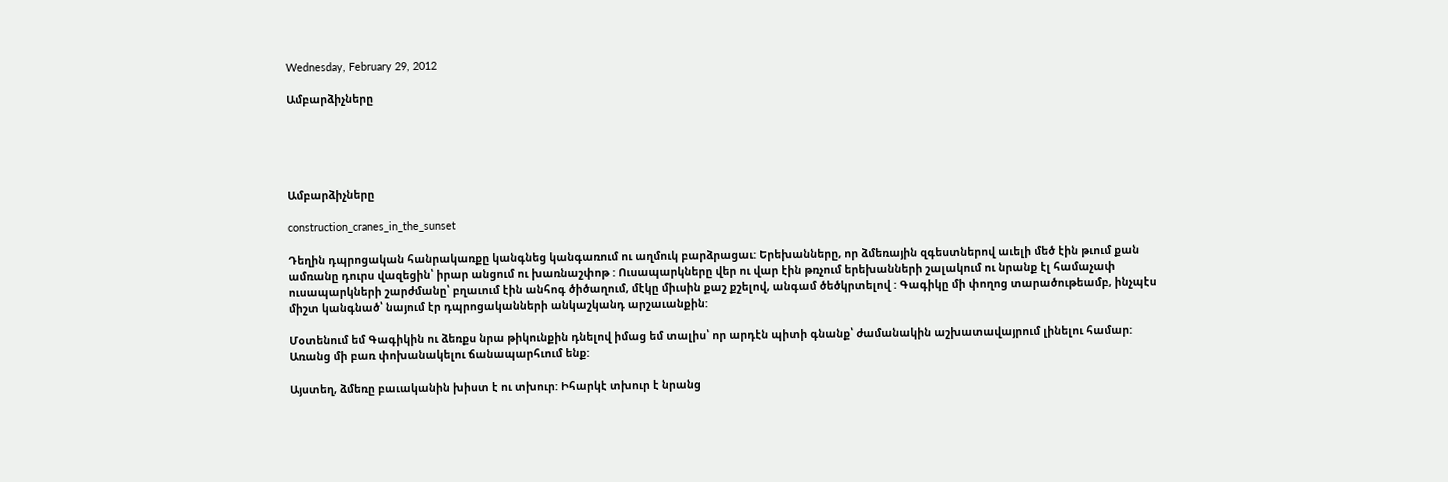Wednesday, February 29, 2012

Ամբարձիչները





Ամբարձիչները

construction_cranes_in_the_sunset

Դեղին դպրոցական հանրակառքը կանգնեց կանգառում ու աղմուկ բարձրացաւ: Երեխանները, որ ձմեռային զգեստներով աւելի մեծ էին թւում քան ամռանը դուրս վազեցին՝ իրար անցում ու խառնաշփոթ : Ուսապարկները վեր ու վար էին թռչում երեխանների շալակում ու նրանք էլ համաչափ ուսապարկների շարժմանը՝ բղաւում էին անհոգ ծիծաղում, մէկը միւսին քաշ քշելով, անգամ ծեծկրտելով : Գագիկը մի փողոց տարածութեամբ, ինչպէս միշտ կանգնած՝ նայում էր դպրոցականների անկաշկանդ արշաւանքին:

Մօտենում եմ Գագիկին ու ձեռքս նրա թիկունքին դնելով իմաց եմ տալիս՝ որ արդէն պիտի գնանք՝ ժամանակին աշխատավայրում լինելու համար: Առանց մի բառ փոխանակելու ճանապարհւում ենք:

Այստեղ, ձմեռը բաւականին խիստ է ու տխուր: Իհարկէ տխուր է նրանց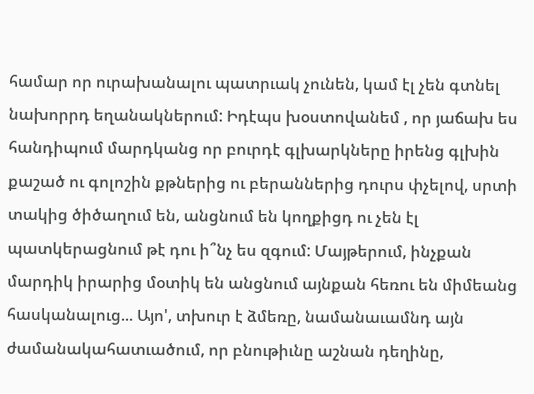համար որ ուրախանալու պատրւակ չունեն, կամ էլ չեն գտնել նախորրդ եղանակներում: Իդէպս խօստովանեմ , որ յաճախ ես հանդիպում մարդկանց որ բուրդէ գլխարկները իրենց գլխին քաշած ու գոլոշին քթներից ու բերաններից դուրս փչելով, սրտի տակից ծիծաղում են, անցնում են կողքիցդ ու չեն էլ պատկերացնում թէ դու ի՞նչ ես զգում: Մայթերում, ինչքան մարդիկ իրարից մօտիկ են անցնում այնքան հեռու են միմեանց հասկանալուց... Այո', տխուր է ձմեռը, նամանաւամնդ այն ժամանակահատւածում, որ բնութիւնը աշնան դեղինը,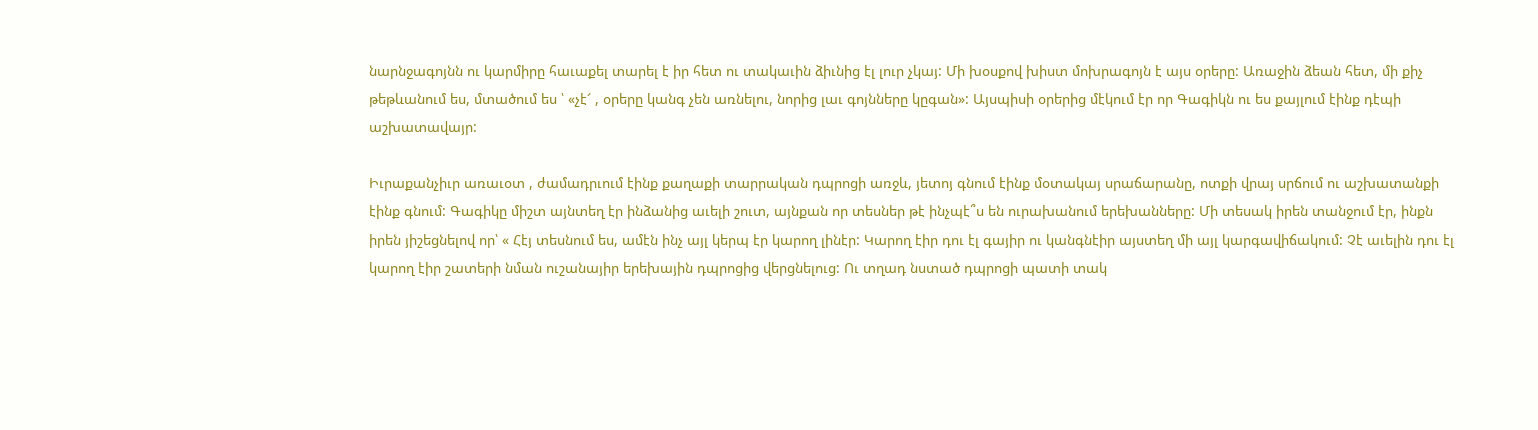նարնջագոյնն ու կարմիրը հաւաքել տարել է իր հետ ու տակաւին ձիւնից էլ լուր չկայ: Մի խօսքով խիստ մոխրագոյն է այս օրերը: Առաջին ձեան հետ, մի քիչ թեթևանում ես, մտածում ես ՝ «չէ՜ , օրերը կանգ չեն առնելու, նորից լաւ գոյնները կըգան»: Այսպիսի օրերից մէկում էր որ Գագիկն ու ես քայլում էինք դէպի աշխատավայր:

Իւրաքանչիւր առաւօտ , ժամադրւում էինք քաղաքի տարրական դպրոցի առջև, յետոյ գնում էինք մօտակայ սրաճարանը, ոտքի վրայ սրճում ու աշխատանքի էինք գնում: Գագիկը միշտ այնտեղ էր ինձանից աւելի շուտ, այնքան որ տեսներ թէ ինչպէ՞ս են ուրախանում երեխանները: Մի տեսակ իրեն տանջում էր, ինքն իրեն յիշեցնելով որ՝ « Հէյ տեսնում ես, ամէն ինչ այլ կերպ էր կարող լինէր: Կարող էիր դու էլ գայիր ու կանգնէիր այստեղ մի այլ կարգավիճակում: Չէ աւելին դու էլ կարող էիր շատերի նման ուշանայիր երեխային դպրոցից վերցնելուց: Ու տղադ նստած դպրոցի պատի տակ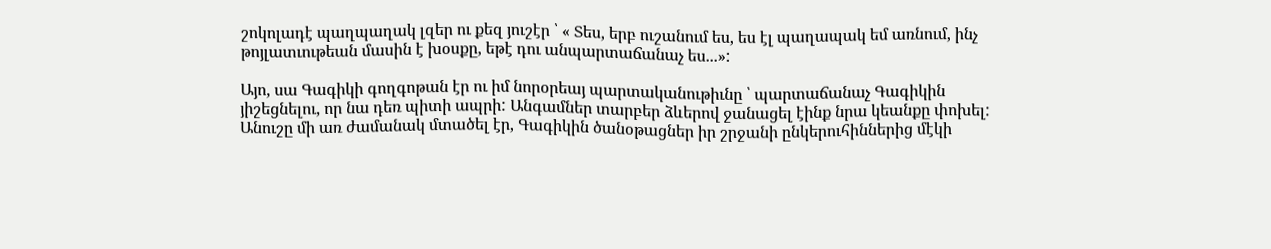շոկոլադէ պաղպաղակ լզեր ու քեզ յուշէր ՝ « Տես, երբ ուշանում ես, ես էլ պաղապակ եմ առնում, ինչ թոյլատւութեան մասին է խօսքը, եթէ դու անպարտաճանաչ ես...»:

Այո, սա Գագիկի գողգոթան էր ու իմ նորօրեայ պարտականութիւնը ՝ պարտաճանաչ Գագիկին յիշեցնելու, որ նա դեռ պիտի ապրի: Անգամներ տարբեր ձևերով ջանացել էինք նրա կեանքը փոխել: Անուշը մի առ ժամանակ մտածել էր, Գագիկին ծանօթացներ իր շրջանի ընկերուհիններից մէկի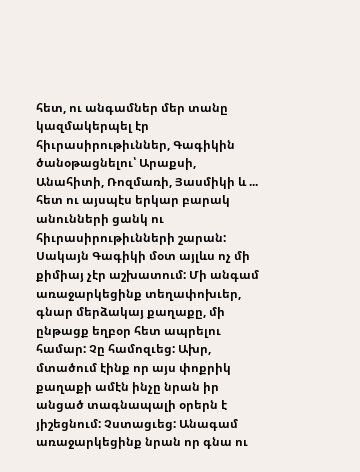հետ, ու անգամներ մեր տանը կազմակերպել էր հիւրասիրութիւններ, Գագիկին ծանօթացնելու՝ Արաքսի, Անահիտի, Ռոզմառի, Յասմիկի և ... հետ ու այսպէս երկար բարակ անունների ցանկ ու հիւրասիրութիւնների շարան: Սակայն Գագիկի մօտ այլևս ոչ մի քիմիայ չէր աշխատում: Մի անգամ առաջարկեցինք տեղափոխւեր, գնար մերձակայ քաղաքը, մի ընթացք եղբօր հետ ապրելու համար: Չը համոզւեց: Ախր, մտածում էինք որ այս փոքրիկ քաղաքի ամէն ինչը նրան իր անցած տագնապալի օրերն է յիշեցնում: Չստացւեց: Անագամ առաջարկեցինք նրան որ գնա ու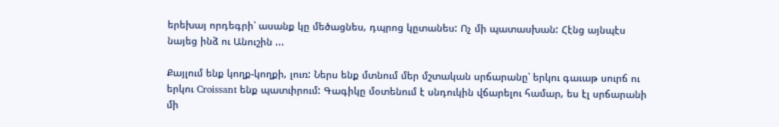երեխայ որդեգրի՝ ասանք կը մեծացնես, դպրոց կըտանես: Ոչ մի պատասխան: Հէնց այնպէս նայեց ինձ ու Անուշին ...

Քայլում ենք կողք-կողքի, լուռ: Ներս ենք մտնում մեր մշտական սրճարանը՝ երկու գաւաթ սուրճ ու երկու Croissant ենք պատւիրում: Գագիկը մօտենում է սնդուկին վճարելու համար, ես էլ սրճարանի մի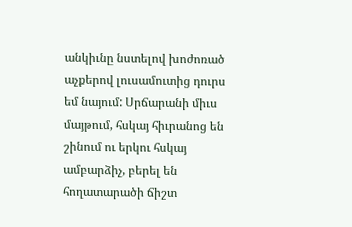անկիւնը նստելով խոժոռած աչքերով լուսամուտից դուրս եմ նայում: Սրճարանի միւս մայթում, հսկայ հիւրանոց են շինում ու երկու հսկայ ամբարձիչ, բերել են հողատարածի ճիշտ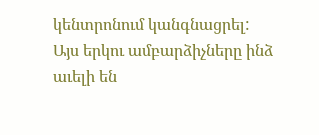կենտրոնում կանգնացրել: Այս երկու ամբարձիչները ինձ աւելի են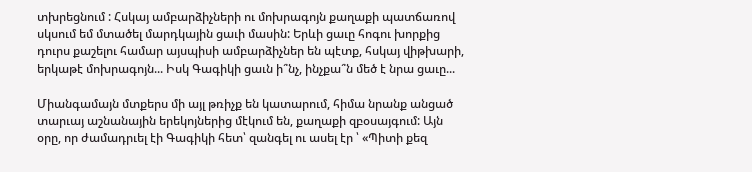տխրեցնում : Հսկայ ամբարձիչների ու մոխրագոյն քաղաքի պատճառով սկսում եմ մտածել մարդկային ցաւի մասին: Երևի ցաւը հոգու խորքից դուրս քաշելու համար այսպիսի ամբարձիչներ են պէտք, հսկայ վիթխարի, երկաթէ մոխրագոյն... Իսկ Գագիկի ցաւն ի՞նչ, ինչքա՞ն մեծ է նրա ցաւը...

Միանգամայն մտքերս մի այլ թռիչք են կատարում, հիմա նրանք անցած տարւայ աշնանային երեկոյներից մէկում են, քաղաքի զբօսայգում: Այն օրը, որ ժամադրւել էի Գագիկի հետ՝ զանգել ու ասել էր ՝ «Պիտի քեզ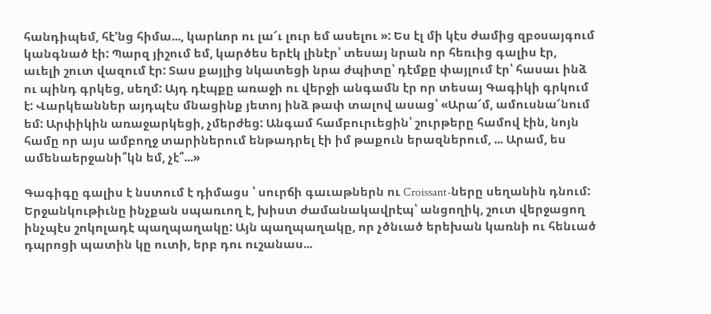հանդիպեմ, հէ'նց հիմա..., կարևոր ու լա՜ւ լուր եմ ասելու »: Ես էլ մի կէս ժամից զբօսայգում կանգնած էի: Պարզ յիշում եմ, կարծես երէկ լինէր՝ տեսայ նրան որ հեռւից գալիս էր, աւելի շուտ վազում էր: Տաս քայլից նկատեցի նրա ժպիտը՝ դէմքը փայլում էր՝ հասաւ ինձ ու պինդ գրկեց, սեղմ: Այդ դէպքը առաջի ու վերջի անգամն էր որ տեսայ Գագիկի գրկում է: Վարկեաններ այդպէս մնացինք յետոյ ինձ թափ տալով ասաց՝ «Արա՜մ, ամուսնա՜նում եմ: Արփիկին առաջարկեցի, չմերժեց: Անգամ համբուրւեցին՝ շուրթերը համով էին, նոյն համը որ այս ամբողջ տարիներում ենթադրել էի իմ թաքուն երազներում, ... Արամ, ես ամենաերջանի՞կն եմ, չէ՞...»

Գագիգը գալիս է նստում է դիմացս ՝ սուրճի գաւաթներն ու Croissant-ները սեղանին դնում: Երջանկութիւնը ինչքան սպառւող է, խիստ ժամանակավրէպ՝ անցողիկ, շուտ վերջացող ինչպէս շոկոլադէ պաղպաղակը: Այն պաղպաղակը, որ չծնւած երեխան կառնի ու հենւած դպրոցի պատին կը ուտի, երբ դու ուշանաս...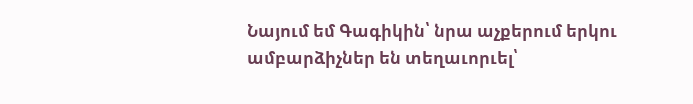Նայում եմ Գագիկին՝ նրա աչքերում երկու ամբարձիչներ են տեղաւորւել՝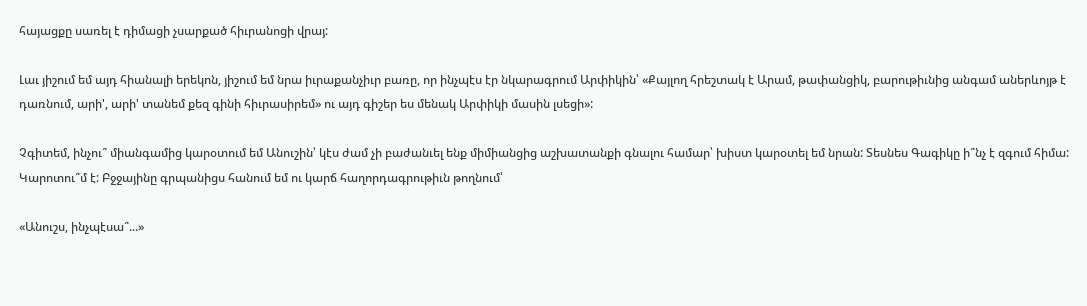հայացքը սառել է դիմացի չսարքած հիւրանոցի վրայ:

Լաւ յիշում եմ այդ հիանալի երեկոն, յիշում եմ նրա իւրաքանչիւր բառը, որ ինչպէս էր նկարագրում Արփիկին՝ «Քայլող հրեշտակ է Արամ, թափանցիկ, բարութիւնից անգամ աներևոյթ է դառնում, արի', արի' տանեմ քեզ գինի հիւրասիրեմ» ու այդ գիշեր ես մենակ Արփիկի մասին լսեցի»:

Չգիտեմ, ինչու՞ միանգամից կարօտում եմ Անուշին՝ կէս ժամ չի բաժանւել ենք միմիանցից աշխատանքի գնալու համար՝ խիստ կարօտել եմ նրան: Տեսնես Գագիկը ի՞նչ է զգում հիմա: Կարոտու՞մ է: Բջջայինը գրպանիցս հանում եմ ու կարճ հաղորդագրութիւն թողնում՝

«Անուշս, ինչպէսա՞...»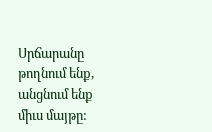Սրճարանը թողնում ենք, անցնում ենք միւս մայթը: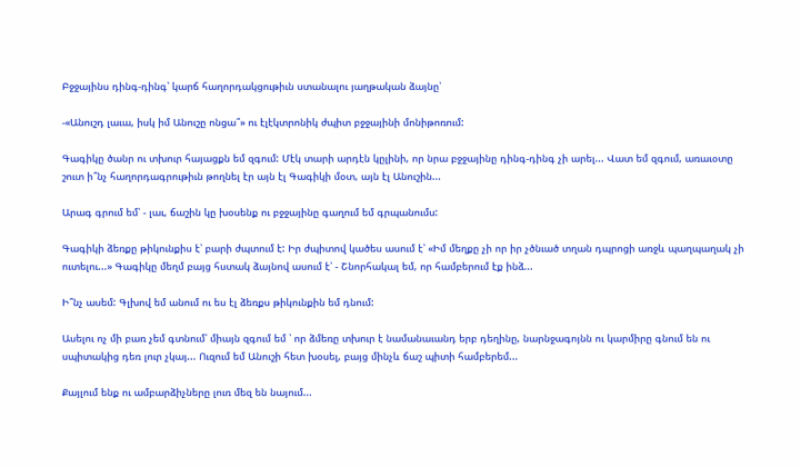Բջջայինս դինգ-դինգ՝ կարճ հաղորդակցութիւն ստանալու յաղթական ձայնը՝

-«Անուշդ լաւա, իսկ իմ Անուշը ոնցա՞» ու էլէկտրոնիկ ժպիտ բջջայինի մոնիթոռում:

Գագիկը ծանր ու տխուր հայացքն եմ զգում: Մէկ տարի արդէն կըլինի, որ նրա բջջայինը դինգ-դինգ չի արել... Վատ եմ զգում, առաւօտը շուտ ի՞նչ հաղորդագրութիւն թողնել էր այն էլ Գագիկի մօտ, այն էլ Անուշին...

Արագ գրում եմ՝ - լաւ, ճաշին կը խօսենք ու բջջայինը գաղում եմ գրպանումս:

Գագիկի ձեռքը թիկունքիս է՝ բարի ժպտում է: Իր ժպիտով կածես ասում է՝ «Իմ մեղքը չի որ իր չծնւած տղան դպրոցի առջև պաղպաղակ չի ուտելու...» Գագիկը մեղմ բայց հստակ ձայնով ասում է՝ - Շնորհակալ եմ, որ համբերում էք ինձ...

Ի՞նչ ասեմ: Գլխով եմ անում ու ես էլ ձեռքս թիկունքին եմ դնում:

Ասելու ոչ մի բառ չեմ գտնում՝ միայն զգում եմ ՝ որ ձմեռը տխուր է նամանաւանդ երբ դեղինը, նարնջագոյնն ու կարմիրը գնում են ու սպիտակից դեռ լուր չկայ... Ուզում եմ Անուշի հետ խօսել, բայց մինչև ճաշ պիտի համբերեմ...

Քայլում ենք ու ամբարձիչները լուռ մեզ են նայում...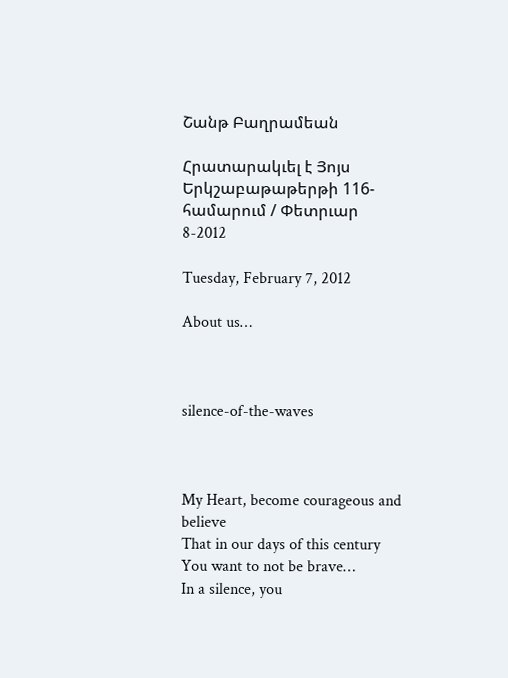Շանթ Բաղրամեան

Հրատարակւել է Յոյս Երկշաբաթաթերթի 116-համարում / Փետրւար 8-2012

Tuesday, February 7, 2012

About us…



silence-of-the-waves



My Heart, become courageous and believe
That in our days of this century
You want to not be brave…
In a silence, you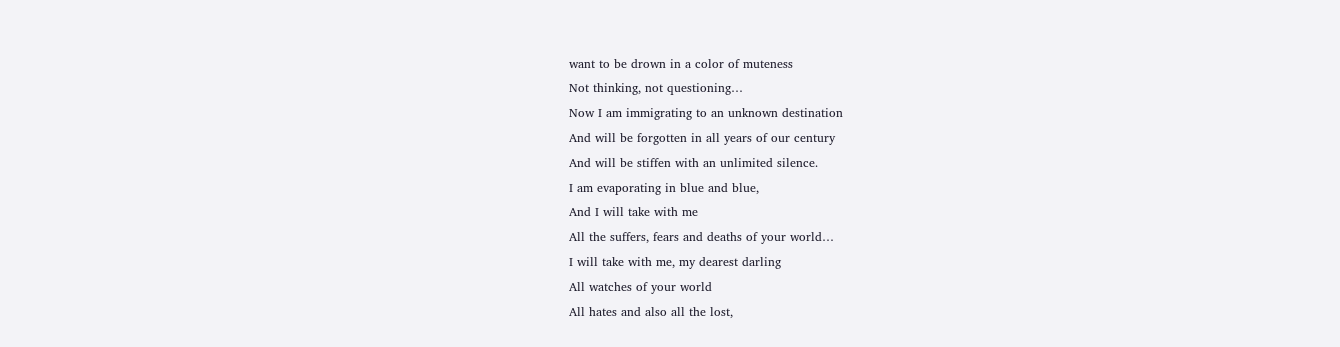want to be drown in a color of muteness
Not thinking, not questioning…
Now I am immigrating to an unknown destination
And will be forgotten in all years of our century
And will be stiffen with an unlimited silence.
I am evaporating in blue and blue,
And I will take with me
All the suffers, fears and deaths of your world…
I will take with me, my dearest darling
All watches of your world
All hates and also all the lost,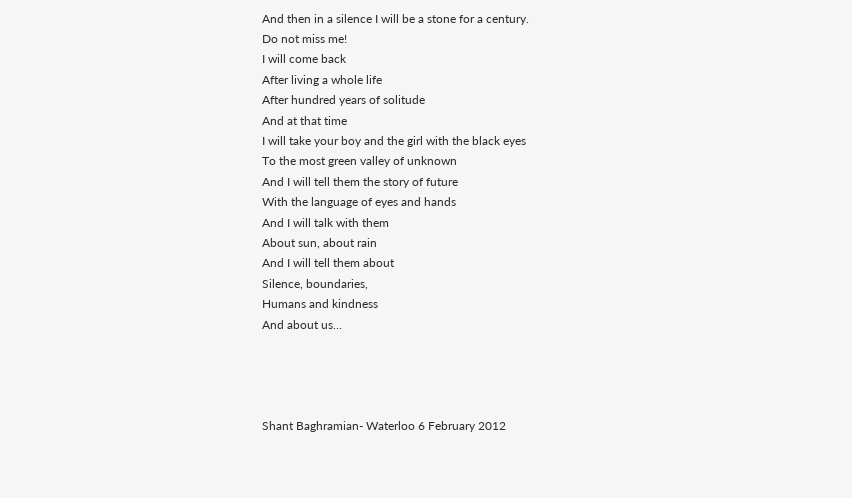And then in a silence I will be a stone for a century.
Do not miss me!
I will come back
After living a whole life
After hundred years of solitude
And at that time
I will take your boy and the girl with the black eyes
To the most green valley of unknown
And I will tell them the story of future
With the language of eyes and hands
And I will talk with them
About sun, about rain
And I will tell them about
Silence, boundaries,
Humans and kindness
And about us…




Shant Baghramian- Waterloo 6 February 2012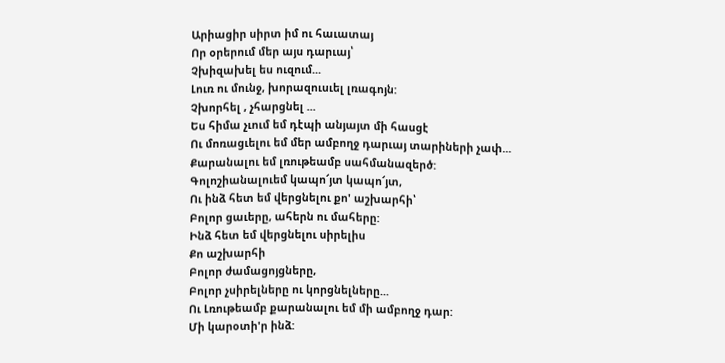Արիացիր սիրտ իմ ու հաւատայ
Որ օրերում մեր այս դարւայ՝
Չխիզախել ես ուզում...
Լուռ ու մունջ, խորազուսւել լռագոյն:
Չխորհել , չհարցնել ...
Ես հիմա չւում եմ դէպի անյայտ մի հասցէ
Ու մոռացւելու եմ մեր ամբողջ դարւայ տարիների չափ...
Քարանալու եմ լռութեամբ սահմանազերծ:
Գոլոշիանալուեմ կապո՜յտ կապո՜յտ,
Ու ինձ հետ եմ վերցնելու քո' աշխարհի՝
Բոլոր ցաւերը, ահերն ու մահերը:
Ինձ հետ եմ վերցնելու սիրելիս
Քո աշխարհի
Բոլոր ժամացոյցները,
Բոլոր չսիրելները ու կորցնելները...
Ու Լռութեամբ քարանալու եմ մի ամբողջ դար:
Մի կարօտի'ր ինձ: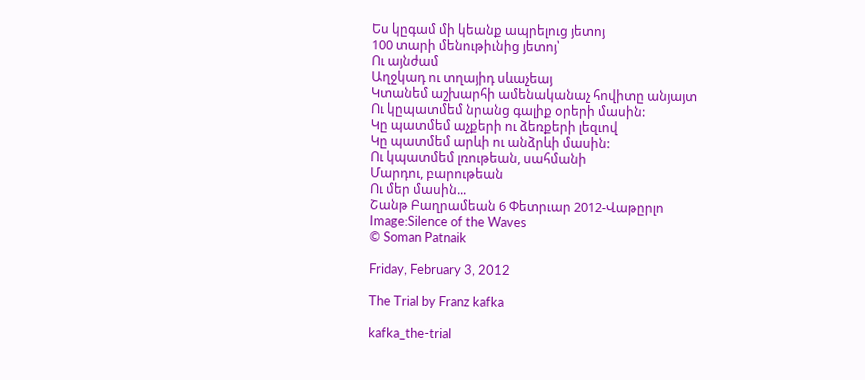Ես կըգամ մի կեանք ապրելուց յետոյ
100 տարի մենութիւնից յետոյ՝
Ու այնժամ
Աղջկադ ու տղայիդ սևաչեայ
Կտանեմ աշխարհի ամենականաչ հովիտը անյայտ
Ու կըպատմեմ նրանց գալիք օրերի մասին:
Կը պատմեմ աչքերի ու ձեռքերի լեզւով
Կը պատմեմ արևի ու անձրևի մասին:
Ու կպատմեմ լռութեան, սահմանի
Մարդու, բարութեան
Ու մեր մասին...
Շանթ Բաղրամեան 6 Փետրւար 2012-Վաթըրլո
Image:Silence of the Waves
© Soman Patnaik

Friday, February 3, 2012

The Trial by Franz kafka

kafka_the-trial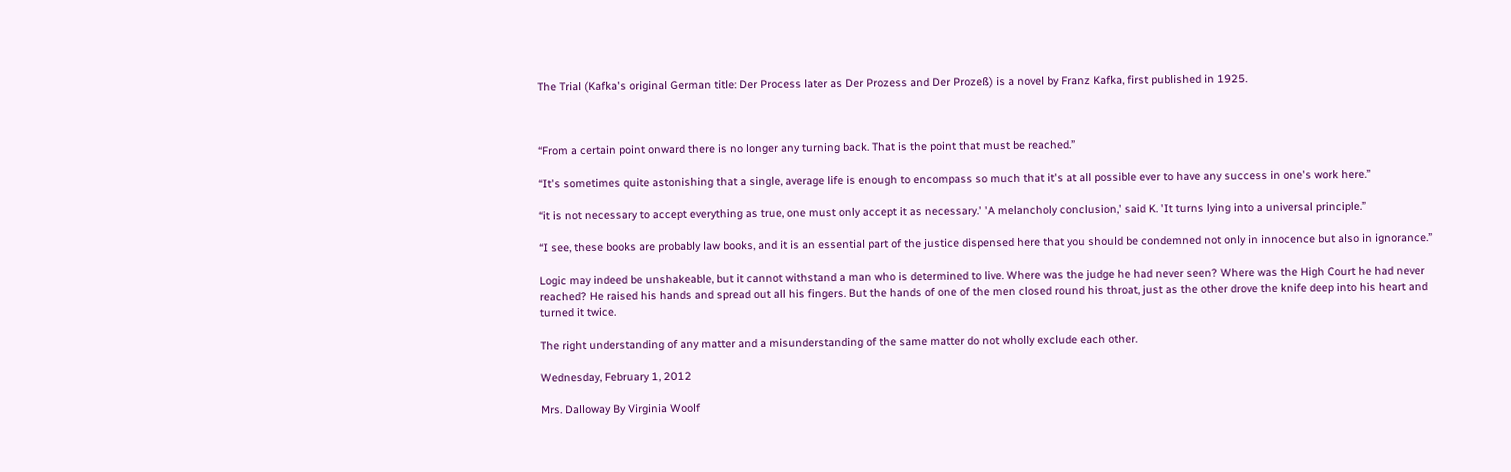The Trial (Kafka's original German title: Der Process later as Der Prozess and Der Prozeß) is a novel by Franz Kafka, first published in 1925.



“From a certain point onward there is no longer any turning back. That is the point that must be reached.”

“It's sometimes quite astonishing that a single, average life is enough to encompass so much that it's at all possible ever to have any success in one's work here.”

“it is not necessary to accept everything as true, one must only accept it as necessary.' 'A melancholy conclusion,' said K. 'It turns lying into a universal principle.”

“I see, these books are probably law books, and it is an essential part of the justice dispensed here that you should be condemned not only in innocence but also in ignorance.”

Logic may indeed be unshakeable, but it cannot withstand a man who is determined to live. Where was the judge he had never seen? Where was the High Court he had never reached? He raised his hands and spread out all his fingers. But the hands of one of the men closed round his throat, just as the other drove the knife deep into his heart and turned it twice.

The right understanding of any matter and a misunderstanding of the same matter do not wholly exclude each other.

Wednesday, February 1, 2012

Mrs. Dalloway By Virginia Woolf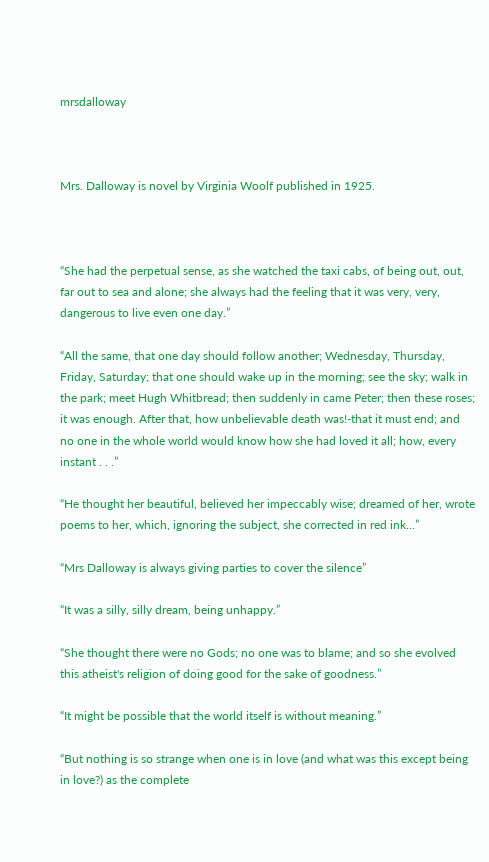mrsdalloway



Mrs. Dalloway is novel by Virginia Woolf published in 1925.



“She had the perpetual sense, as she watched the taxi cabs, of being out, out, far out to sea and alone; she always had the feeling that it was very, very, dangerous to live even one day.”

“All the same, that one day should follow another; Wednesday, Thursday, Friday, Saturday; that one should wake up in the morning; see the sky; walk in the park; meet Hugh Whitbread; then suddenly in came Peter; then these roses; it was enough. After that, how unbelievable death was!-that it must end; and no one in the whole world would know how she had loved it all; how, every instant . . .”

“He thought her beautiful, believed her impeccably wise; dreamed of her, wrote poems to her, which, ignoring the subject, she corrected in red ink...”

“Mrs Dalloway is always giving parties to cover the silence”

“It was a silly, silly dream, being unhappy.”

“She thought there were no Gods; no one was to blame; and so she evolved this atheist's religion of doing good for the sake of goodness.”

“It might be possible that the world itself is without meaning.”

“But nothing is so strange when one is in love (and what was this except being in love?) as the complete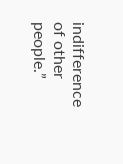indifference of other people.”